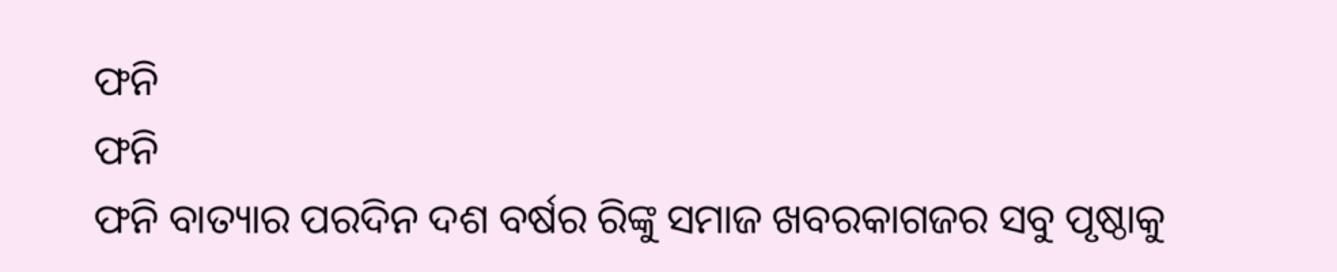ଫନି
ଫନି
ଫନି ବାତ୍ୟାର ପରଦିନ ଦଶ ବର୍ଷର ରିଙ୍କୁ ସମାଜ ଖବରକାଗଜର ସବୁ ପୃଷ୍ଠାକୁ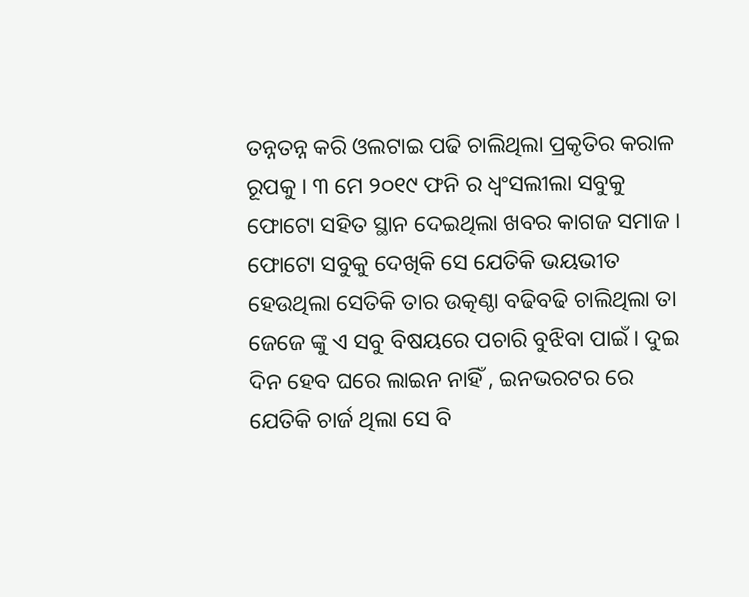ତନ୍ନତନ୍ନ କରି ଓଲଟାଇ ପଢି ଚାଲିଥିଲା ପ୍ରକୃତିର କରାଳ ରୂପକୁ । ୩ ମେ ୨୦୧୯ ଫନି ର ଧ୍ଵଂସଲୀଲା ସବୁକୁ ଫୋଟୋ ସହିତ ସ୍ଥାନ ଦେଇଥିଲା ଖବର କାଗଜ ସମାଜ । ଫୋଟୋ ସବୁକୁ ଦେଖିକି ସେ ଯେତିକି ଭୟଭୀତ ହେଉଥିଲା ସେତିକି ତାର ଉତ୍କଣ୍ଠା ବଢିବଢି ଚାଲିଥିଲା ତା ଜେଜେ ଙ୍କୁ ଏ ସବୁ ବିଷୟରେ ପଚାରି ବୁଝିବା ପାଇଁ । ଦୁଇ ଦିନ ହେବ ଘରେ ଲାଇନ ନାହିଁ , ଇନଭରଟର ରେ ଯେତିକି ଚାର୍ଜ ଥିଲା ସେ ବି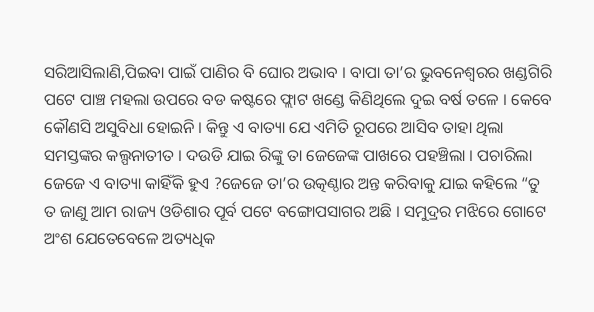ସରିଆସିଲାଣି,ପିଇବା ପାଇଁ ପାଣିର ବି ଘୋର ଅଭାବ । ବାପା ତା’ର ଭୁବନେଶ୍ଵରର ଖଣ୍ଡଗିରି ପଟେ ପାଞ୍ଚ ମହଲା ଉପରେ ବଡ କଷ୍ଟରେ ଫ୍ଲାଟ ଖଣ୍ଡେ କିଣିଥିଲେ ଦୁଇ ବର୍ଷ ତଳେ । କେବେ କୌଣସି ଅସୁବିଧା ହୋଇନି । କିନ୍ତୁ ଏ ବାତ୍ୟା ଯେ ଏମିତି ରୂପରେ ଆସିବ ତାହା ଥିଲା ସମସ୍ତଙ୍କର କଲ୍ପନାତୀତ । ଦଉଡି ଯାଇ ରିଙ୍କୁ ତା ଜେଜେଙ୍କ ପାଖରେ ପହଞ୍ଚିଲା । ପଚାରିଲା ଜେଜେ ଏ ବାତ୍ୟା କାହିଁକି ହୁଏ ?ଜେଜେ ତା’ର ଉତ୍କଣ୍ଠାର ଅନ୍ତ କରିବାକୁ ଯାଇ କହିଲେ “ତୁ ତ ଜାଣୁ ଆମ ରାଜ୍ୟ ଓଡିଶାର ପୂର୍ବ ପଟେ ବଙ୍ଗୋପସାଗର ଅଛି । ସମୁଦ୍ରର ମଝିରେ ଗୋଟେ ଅଂଶ ଯେତେବେଳେ ଅତ୍ୟଧିକ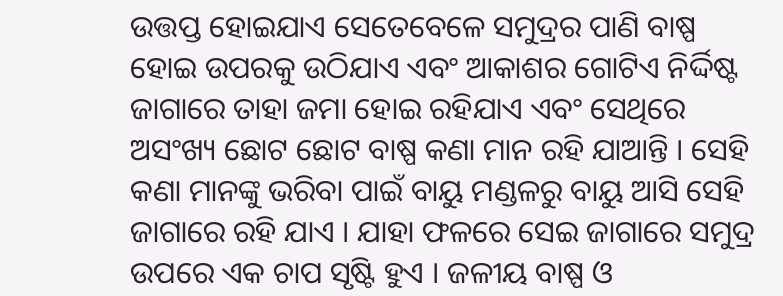ଉତ୍ତପ୍ତ ହୋଇଯାଏ ସେତେବେଳେ ସମୁଦ୍ରର ପାଣି ବାଷ୍ପ ହୋଇ ଉପରକୁ ଉଠିଯାଏ ଏବଂ ଆକାଶର ଗୋଟିଏ ନିର୍ଦ୍ଦିଷ୍ଟ ଜାଗାରେ ତାହା ଜମା ହୋଇ ରହିଯାଏ ଏବଂ ସେଥିରେ ଅସଂଖ୍ୟ ଛୋଟ ଛୋଟ ବାଷ୍ପ କଣା ମାନ ରହି ଯାଆନ୍ତି । ସେହି କଣା ମାନଙ୍କୁ ଭରିବା ପାଇଁ ବାୟୁ ମଣ୍ଡଳରୁ ବାୟୁ ଆସି ସେହି ଜାଗାରେ ରହି ଯାଏ । ଯାହା ଫଳରେ ସେଇ ଜାଗାରେ ସମୁଦ୍ର ଉପରେ ଏକ ଚାପ ସୃଷ୍ଟି ହୁଏ । ଜଳୀୟ ବାଷ୍ପ ଓ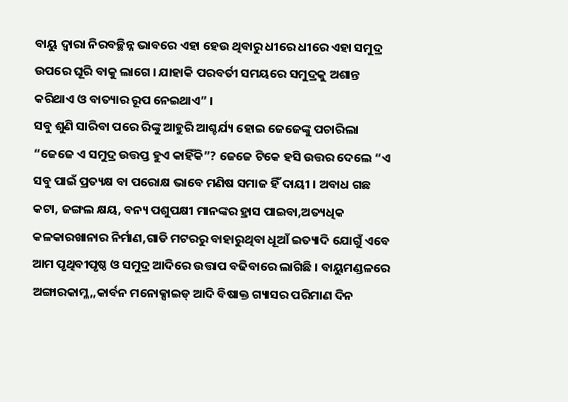ବାୟୁ ଦ୍ଵାରା ନିରବଚ୍ଛିନ୍ନ ଭାବରେ ଏହା ହେଉ ଥିବାରୁ ଧୀରେ ଧୀରେ ଏହା ସମୁଦ୍ର ଉପରେ ଘୂରି ବାକୁ ଲାଗେ । ଯାହାକି ପରବର୍ତୀ ସମୟରେ ସମୁଦ୍ରକୁ ଅଶାନ୍ତ କରିଥାଏ ଓ ବାତ୍ୟାର ରୂପ ନେଇଥାଏ” ।
ସବୁ ଶୁଣି ସାରିବା ପରେ ରିଙ୍କୁ ଆହୁରି ଆଶ୍ଚର୍ଯ୍ୟ ହୋଇ ଜେଜେଙ୍କୁ ପଚାରିଲା “ଜେଜେ ଏ ସମୁଦ୍ର ଉତ୍ତପ୍ତ ହୁଏ କାହିଁକି”? ଜେଜେ ଟିକେ ହସି ଉତ୍ତର ଦେଲେ “ଏ ସବୁ ପାଇଁ ପ୍ରତ୍ୟକ୍ଷ ବା ପରୋକ୍ଷ ଭାବେ ମଣିଷ ସମାଜ ହିଁ ଦାୟୀ । ଅବାଧ ଗଛ କଟା, ଜଙ୍ଗଲ କ୍ଷୟ, ବନ୍ୟ ପଶୁପକ୍ଷୀ ମାନଙ୍କର ହ୍ରାସ ପାଇବା,ଅତ୍ୟଧିକ କଳକାରଖାନାର ନିର୍ମାଣ,ଗାଡି ମଟରରୁ ବାହାରୁଥିବା ଧୂଆଁ ଇତ୍ୟାଦି ଯୋଗୁଁ ଏବେ ଆମ ପୃଥିବୀପୃଷ୍ଠ ଓ ସମୁଦ୍ର ଆଦିରେ ଉତ୍ତାପ ବଢିବାରେ ଲାଗିଛି । ବାୟୁମଣ୍ଡଳରେ ଅଙ୍ଗାରକାମ୍ଳ,,କାର୍ବନ ମନୋକ୍ସାଇଡ୍ ଆଦି ବିଷାକ୍ତ ଗ୍ୟାସର ପରିମାଣ ଦିନ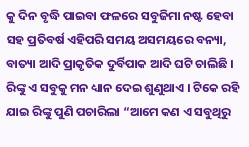କୁ ଦିନ ବୃଦ୍ଧି ପାଇବା ଫଳରେ ସବୁଜିମା ନଷ୍ଟ ହେବା ସହ ପ୍ରତିବର୍ଷ ଏହିପରି ସମୟ ଅସମୟରେ ବନ୍ୟା, ବାତ୍ୟା ଆଦି ପ୍ରାକୃତିକ ଦୁର୍ବିପାକ ଆଦି ଘଟି ଚାଲିଛି ।
ରିଙ୍କୁ ଏ ସବୁକୁ ମନ ଧ୍ୟାନ ଦେଇ ଶୁଣୁଥାଏ । ଟିକେ ରହି ଯାଇ ରିଙ୍କୁ ପୁଣି ପଚାରିଲା “ଆମେ କଣ ଏ ସବୁଥିରୁ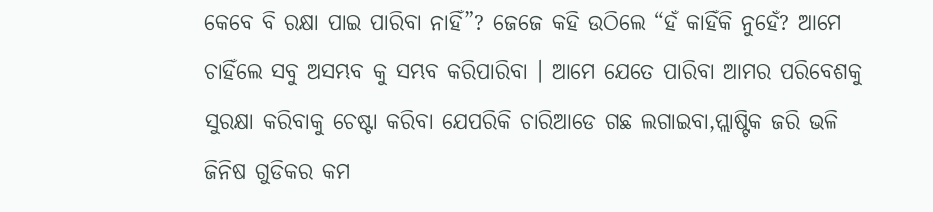କେବେ ବି ରକ୍ଷା ପାଇ ପାରିବା ନାହିଁ”? ଜେଜେ କହି ଉଠିଲେ “ହଁ କାହିଁକି ନୁହେଁ? ଆମେ ଚାହିଁଲେ ସବୁ ଅସମ୍ଭବ କୁ ସମ୍ଭବ କରିପାରିବା । ଆମେ ଯେତେ ପାରିବା ଆମର ପରିବେଶକୁ ସୁରକ୍ଷା କରିବାକୁ ଚେଷ୍ଟା କରିବା ଯେପରିକି ଚାରିଆଡେ ଗଛ ଲଗାଇବା,ପ୍ଲାଷ୍ଟିକ ଜରି ଭଳି ଜିନିଷ ଗୁଡିକର କମ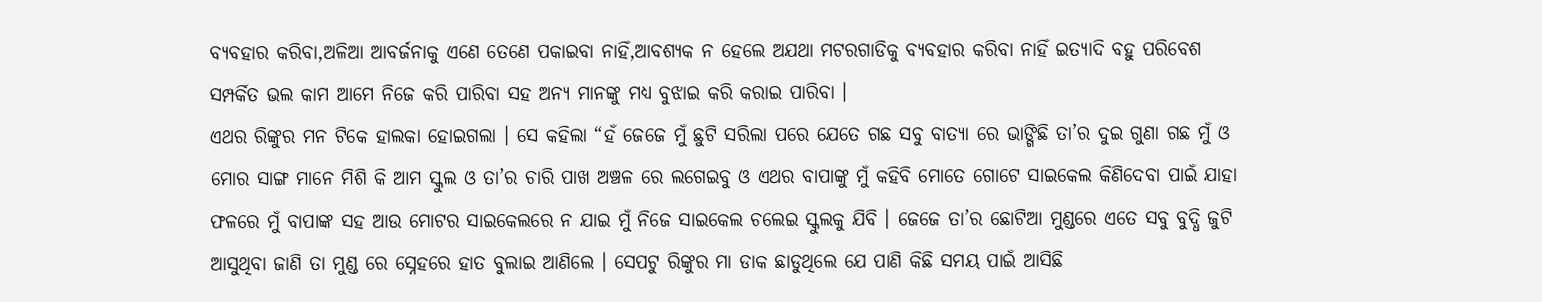ବ୍ୟବହାର କରିବା,ଅଳିଆ ଆବର୍ଜନାକୁ ଏଣେ ତେଣେ ପକାଇବା ନାହିଁ,ଆବଶ୍ୟକ ନ ହେଲେ ଅଯଥା ମଟରଗାଡିକୁ ବ୍ୟବହାର କରିବା ନାହିଁ ଇତ୍ୟାଦି ବହୁ ପରିବେଶ ସମ୍ପର୍କିତ ଭଲ କାମ ଆମେ ନିଜେ କରି ପାରିବା ସହ ଅନ୍ୟ ମାନଙ୍କୁ ମଧ୍ୟ ବୁଝାଇ କରି କରାଇ ପାରିବା ।
ଏଥର ରିଙ୍କୁର ମନ ଟିକେ ହାଲକା ହୋଇଗଲା । ସେ କହିଲା “ହଁ ଜେଜେ ମୁଁ ଛୁଟି ସରିଲା ପରେ ଯେତେ ଗଛ ସବୁ ବାତ୍ୟା ରେ ଭାଙ୍ଗିଛି ତା’ର ଦୁଇ ଗୁଣା ଗଛ ମୁଁ ଓ ମୋର ସାଙ୍ଗ ମାନେ ମିଶି କି ଆମ ସ୍କୁଲ ଓ ତା’ର ଚାରି ପାଖ ଅଞ୍ଚଳ ରେ ଲଗେଇବୁ ଓ ଏଥର ବାପାଙ୍କୁ ମୁଁ କହିବି ମୋତେ ଗୋଟେ ସାଇକେଲ କିଣିଦେବା ପାଇଁ ଯାହା ଫଳରେ ମୁଁ ବାପାଙ୍କ ସହ ଆଉ ମୋଟର ସାଇକେଲରେ ନ ଯାଇ ମୁଁ ନିଜେ ସାଇକେଲ ଚଲେଇ ସ୍କୁଲକୁ ଯିବି । ଜେଜେ ତା’ର ଛୋଟିଆ ମୁଣ୍ଡରେ ଏତେ ସବୁ ବୁଦ୍ଧି ଜୁଟି ଆସୁଥିବା ଜାଣି ତା ମୁଣ୍ଡ ରେ ସ୍ନେହରେ ହାତ ବୁଲାଇ ଆଣିଲେ । ସେପଟୁ ରିଙ୍କୁର ମା ଡାକ ଛାଡୁଥିଲେ ଯେ ପାଣି କିଛି ସମୟ ପାଇଁ ଆସିଛି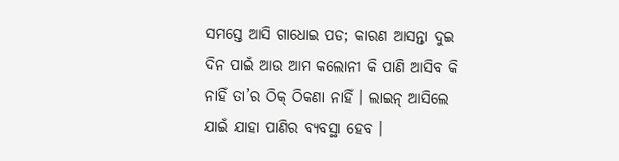ସମସ୍ତେ ଆସି ଗାଧୋଇ ପଡ; କାରଣ ଆସନ୍ତା ଦୁଇ ଦିନ ପାଇଁ ଆଉ ଆମ କଲୋନୀ କି ପାଣି ଆସିବ କି ନାହିଁ ତା’ର ଠିକ୍ ଠିକଣା ନାହିଁ । ଲାଇନ୍ ଆସିଲେ ଯାଇଁ ଯାହା ପାଣିର ବ୍ୟବସ୍ଥା ହେବ ।